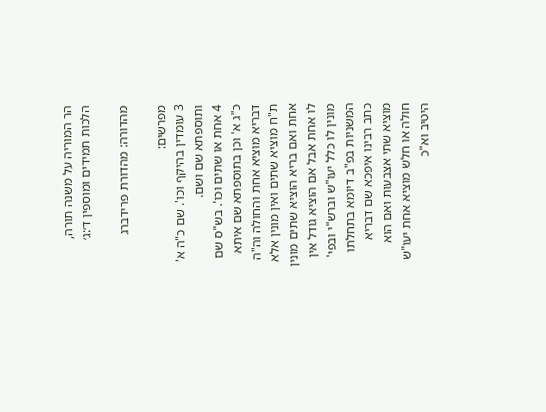הר המוריה על משנה תורה, הלכות תמידים ומוספין ד׳:ג׳

מהדורה: מהדורת פרידברג

מפרשים:
3 עומדין בהיקף וכו'. שם כ"ה א' ותוספתא שם ושם.
4 אחת או שתים וכו'. בש"ס שם כ"ג א' וכן בתוספתא שם איתא דבריא מוציא אחת והחולה וה"ה ת"ח מוציא שתים ואין מונין אלא אחת ואם בריא הוציא שתים מונין לו אחת אבל אם הוציא גודל אין מונין לו כלל יעו"ש וברש"י ובפי' המשניות בפ"ב דיומא בתחלתו כתב רבינו איפכא שם דבריא מוציא שתי אצבעות ואם הוא חולה או חלש מוציא אחת יעו"ש היטיב וא"כ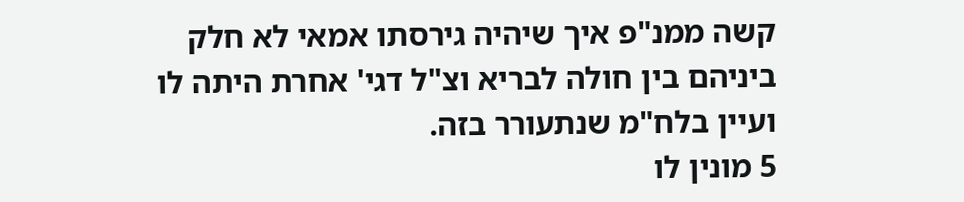קשה ממנ"פ איך שיהיה גירסתו אמאי לא חלק ביניהם בין חולה לבריא וצ"ל דגי' אחרת היתה לו ועיין בלח"מ שנתעורר בזה.
5 מונין לו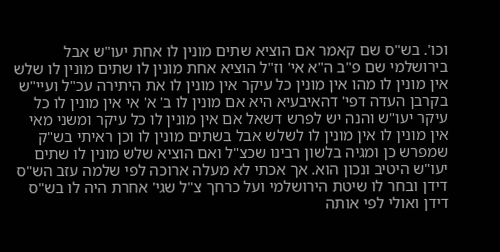וכו'. בש"ס שם קאמר אם הוציא שתים מונין לו אחת יעו"ש אבל בירושלמי שם פ"ב ה"א אי' וז"ל הוציא אחת מונין לו שתים מונין לו שלש אין מונין לו מהו אין מונין כל עיקר אין מונין לו את היתירה עכ"ל ועיי"ש בקרבן העדה דפי' דהאיבעיא היא אם מונין לו ב' א' אי אין מונין לו כל עיקר יעו"ש והנה יש לפרש דשאל אם אין מונין לו כל עיקר ומשני מאי אין מונין לו אין מונין לו לשלש אבל בשתים מונין לו וכן ראיתי בש"ק שמפרש כן ומגיה בלשון רבינו שכצ"ל ואם הוציא שלש מונין לו שתים יעו"ש היטיב ונכון הוא. אך אכתי לא מעלה ארוכה לפי שלמה עזב הש"ס דידן ובחר לו שיטת הירושלמי ועל כרחך צ"ל שגי' אחרת היה לו בש"ס דידן ואולי לפי אותה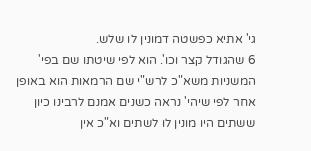גי' אתיא כפשטה דמונין לו שלש.
6 שהגודל קצר וכו'. הוא לפי שיטתו שם בפי' המשניות משא"כ לרש"י שם הרמאות הוא באופן אחר לפי שיהי' נראה כשנים אמנם לרבינו כיון ששתים היו מונין לו לשתים וא"כ אין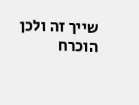שייך זה ולכן הוכרח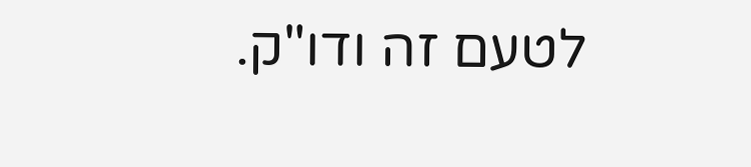לטעם זה ודו"ק.